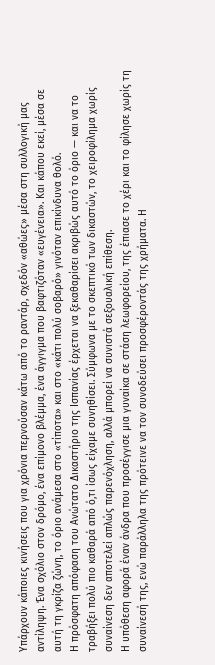Υπάρχουν κάποιες κινήσεις που για χρόνια περνούσαν κάτω από το ραντάρ, σχεδόν «αθώες» μέσα στη συλλογική μας αντίληψη. Ένα σχόλιο στον δρόμο, ένα επίμονο βλέμμα, ένα άγγιγμα που βαφτιζόταν «ευγένεια». Και κάπου εκεί, μέσα σε αυτή τη γκρίζα ζώνη, το όριο ανάμεσα στο «τίποτα» και στο «κάτι πολύ σοβαρό» γινόταν επικίνδυνα θολό.
Η πρόσφατη απόφαση του Ανώτατο Δικαστήριο της Ισπανίας έρχεται να ξεκαθαρίσει ακριβώς αυτό το όριο — και να το τραβήξει πολύ πιο καθαρά από ό,τι ίσως είχαμε συνηθίσει. Σύμφωνα με το σκεπτικό των δικαστών, το χειροφίλημα χωρίς συναίνεση δεν αποτελεί απλώς παρενόχληση, αλλά μπορεί να συνιστά σεξουαλική επίθεση.
Η υπόθεση αφορά έναν άνδρα που προσέγγισε μια γυναίκα σε στάση λεωφορείου, της έπιασε το χέρι και το φίλησε χωρίς τη συναίνεσή της, ενώ παράλληλα της πρότεινε να τον συνοδεύσει προσφέροντάς της χρήματα. Η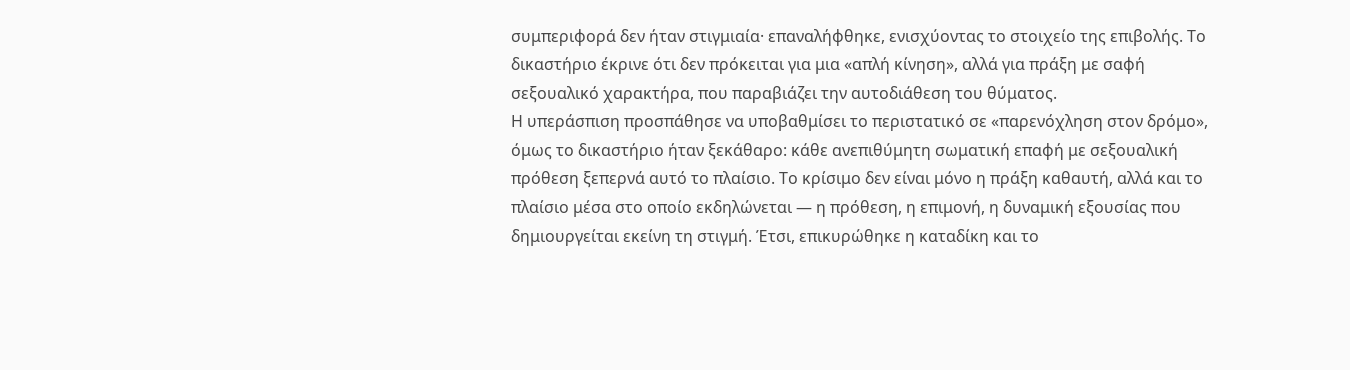συμπεριφορά δεν ήταν στιγμιαία· επαναλήφθηκε, ενισχύοντας το στοιχείο της επιβολής. Το δικαστήριο έκρινε ότι δεν πρόκειται για μια «απλή κίνηση», αλλά για πράξη με σαφή σεξουαλικό χαρακτήρα, που παραβιάζει την αυτοδιάθεση του θύματος.
Η υπεράσπιση προσπάθησε να υποβαθμίσει το περιστατικό σε «παρενόχληση στον δρόμο», όμως το δικαστήριο ήταν ξεκάθαρο: κάθε ανεπιθύμητη σωματική επαφή με σεξουαλική πρόθεση ξεπερνά αυτό το πλαίσιο. Το κρίσιμο δεν είναι μόνο η πράξη καθαυτή, αλλά και το πλαίσιο μέσα στο οποίο εκδηλώνεται — η πρόθεση, η επιμονή, η δυναμική εξουσίας που δημιουργείται εκείνη τη στιγμή. Έτσι, επικυρώθηκε η καταδίκη και το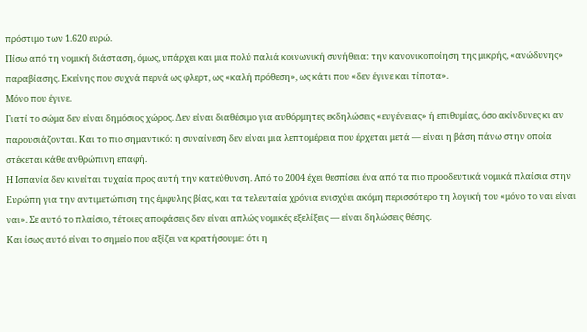πρόστιμο των 1.620 ευρώ.
Πίσω από τη νομική διάσταση, όμως, υπάρχει και μια πολύ παλιά κοινωνική συνήθεια: την κανονικοποίηση της μικρής, «ανώδυνης» παραβίασης. Εκείνης που συχνά περνά ως φλερτ, ως «καλή πρόθεση», ως κάτι που «δεν έγινε και τίποτα».
Μόνο που έγινε.
Γιατί το σώμα δεν είναι δημόσιος χώρος. Δεν είναι διαθέσιμο για αυθόρμητες εκδηλώσεις «ευγένειας» ή επιθυμίας, όσο ακίνδυνες κι αν παρουσιάζονται. Και το πιο σημαντικό: η συναίνεση δεν είναι μια λεπτομέρεια που έρχεται μετά — είναι η βάση πάνω στην οποία στέκεται κάθε ανθρώπινη επαφή.
Η Ισπανία δεν κινείται τυχαία προς αυτή την κατεύθυνση. Από το 2004 έχει θεσπίσει ένα από τα πιο προοδευτικά νομικά πλαίσια στην Ευρώπη για την αντιμετώπιση της έμφυλης βίας, και τα τελευταία χρόνια ενισχύει ακόμη περισσότερο τη λογική του «μόνο το ναι είναι ναι». Σε αυτό το πλαίσιο, τέτοιες αποφάσεις δεν είναι απλώς νομικές εξελίξεις — είναι δηλώσεις θέσης.
Και ίσως αυτό είναι το σημείο που αξίζει να κρατήσουμε: ότι η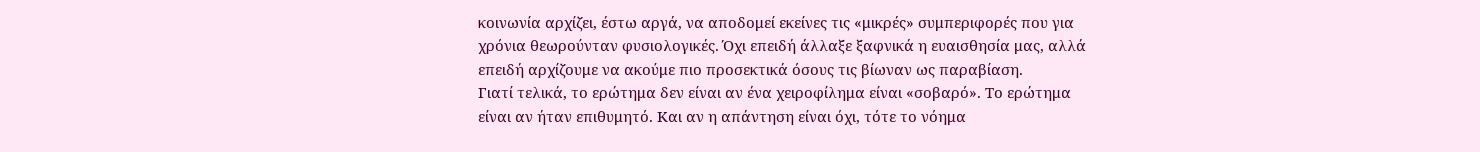κοινωνία αρχίζει, έστω αργά, να αποδομεί εκείνες τις «μικρές» συμπεριφορές που για χρόνια θεωρούνταν φυσιολογικές. Όχι επειδή άλλαξε ξαφνικά η ευαισθησία μας, αλλά επειδή αρχίζουμε να ακούμε πιο προσεκτικά όσους τις βίωναν ως παραβίαση.
Γιατί τελικά, το ερώτημα δεν είναι αν ένα χειροφίλημα είναι «σοβαρό». Το ερώτημα είναι αν ήταν επιθυμητό. Και αν η απάντηση είναι όχι, τότε το νόημα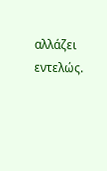αλλάζει εντελώς.